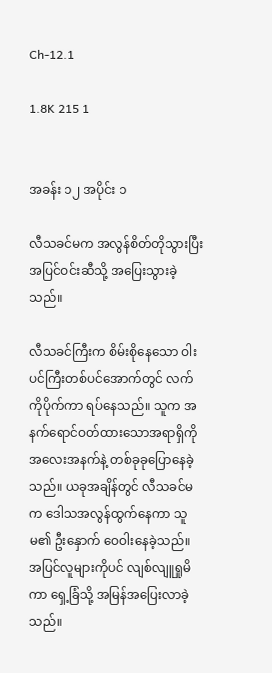Ch-12.1

1.8K 215 1


အခန်း ၁၂ အပိုင်း ၁

လီသခင်မက အလွန်စိတ်တိုသွားပြီး အပြင်ဝင်းဆီသို့ အပြေးသွားခဲ့သည်။

လီသခင်ကြီးက စိမ်းစိုနေသော ဝါးပင်ကြီးတစ်ပင်အောက်တွင် လက်ကိုပိုက်ကာ ရပ်နေသည်။ သူက အနက်ရောင်ဝတ်ထားသောအရာရှိကို အလေးအနက်နဲ့ တစ်ခုခုပြောနေခဲ့သည်။ ယခုအချိန်တွင် လီသခင်မက ဒေါသအလွန်ထွက်နေကာ သူမ၏ ဦးနှောက် ဝေဝါးနေခဲ့သည်။ အပြင်လူများကိုပင် လျစ်လျူရှုမိကာ ရှေ့ခြံသို့ အမြန်အပြေးလာခဲ့သည်။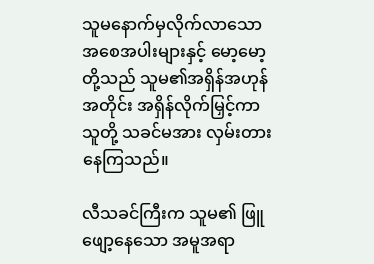သူမနောက်မှလိုက်လာသော အစေအပါးများနှင့် မော့မော့တို့သည် သူမ၏အရှိန်အဟုန်အတိုင်း အရှိန်လိုက်မြှင့်ကာ သူတို့ သခင်မအား လှမ်းတားနေကြသည်။

လီသခင်ကြီးက သူမ၏ ဖြူဖျော့နေသော အမူအရာ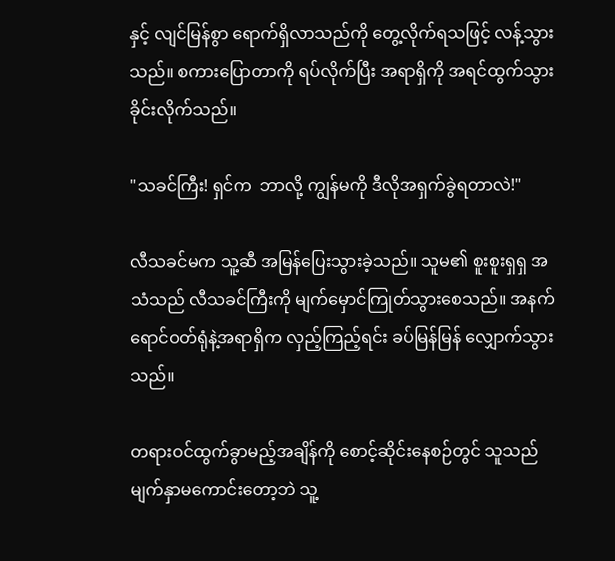နှင့် လျင်မြန်စွာ ရောက်ရှိလာသည်ကို တွေ့လိုက်ရသဖြင့် လန့်သွားသည်။ စကားပြောတာကို ရပ်လိုက်ပြီး အရာရှိကို အရင်ထွက်သွားခိုင်းလိုက်သည်။

"သခင်ကြီး! ရှင်က  ဘာလို့ ကျွန်မကို ဒီလိုအရှက်ခွဲရတာလဲ!"

လီသခင်မက သူ့ဆီ အမြန်ပြေးသွားခဲ့သည်။ သူမ၏ စူးစူးရှရှ အသံသည် လီသခင်ကြီးကို မျက်မှောင်ကြုတ်သွားစေသည်။ အနက်ရောင်ဝတ်ရုံနဲ့အရာရှိက လှည့်ကြည့်ရင်း ခပ်မြန်မြန် လျှောက်သွားသည်။

တရားဝင်ထွက်ခွာမည့်အချိန်ကို စောင့်ဆိုင်းနေစဉ်တွင် သူသည် မျက်နှာမကောင်းတော့ဘဲ သူ့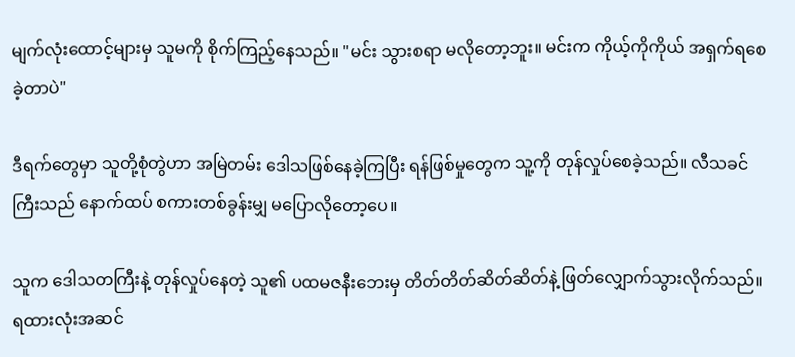မျက်လုံးထောင့်များမှ သူမကို စိုက်ကြည့်နေသည်။ "မင်း သွားစရာ မလိုတော့ဘူး။ မင်းက ကိုယ့်ကိုကိုယ် အရှက်ရစေခဲ့တာပဲ"

ဒီရက်တွေမှာ သူတို့စုံတွဲဟာ အမြဲတမ်း ဒေါသဖြစ်နေခဲ့ကြပြီး ရန်ဖြစ်မှုတွေက သူ့ကို တုန်လှုပ်စေခဲ့သည်။ လီသခင်ကြီးသည် နောက်ထပ် စကားတစ်ခွန်းမျှ မပြောလိုတော့ပေ။

သူက ဒေါသတကြီးနဲ့ တုန်လှုပ်နေတဲ့ သူ၏ ပထမဇနီးဘေးမှ တိတ်တိတ်ဆိတ်ဆိတ်နဲ့ ဖြတ်လျှောက်သွားလိုက်သည်။ ရထားလုံးအဆင်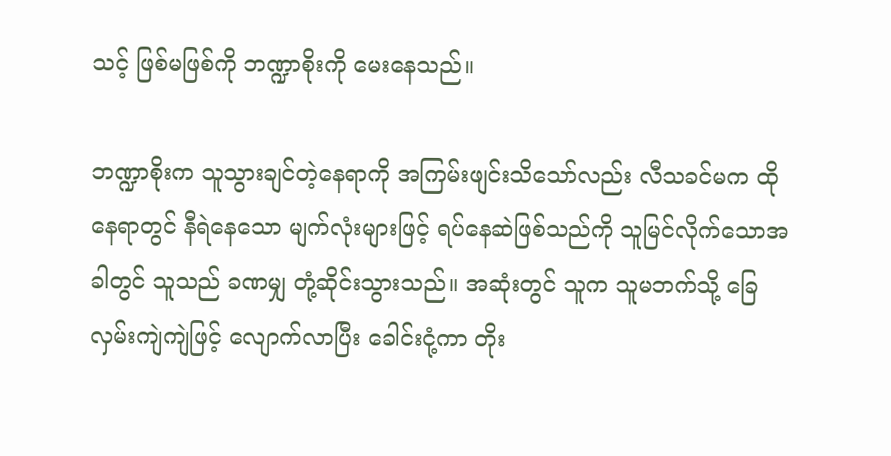သင့် ဖြစ်မဖြစ်ကို ဘဏ္ဍာစိုးကို မေးနေသည်။

ဘဏ္ဍာစိုးက သူသွားချင်တဲ့နေရာကို အကြမ်းဖျင်းသိသော်လည်း လီသခင်မက ထိုနေရာတွင် နီရဲနေသော မျက်လုံးများဖြင့် ရပ်နေဆဲဖြစ်သည်ကို သူမြင်လိုက်သောအခါတွင် သူသည် ခဏမျှ တုံ့ဆိုင်းသွားသည်။ အဆုံးတွင် သူက သူမဘက်သို့ ခြေလှမ်းကျဲကျဲဖြင့် လျောက်လာပြီး ခေါင်းငုံ့ကာ တိုး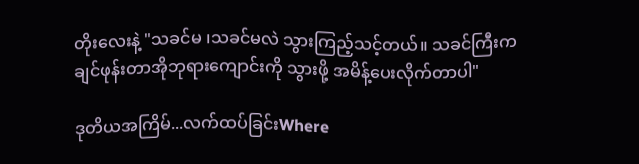တိုးလေးနဲ့ "သခင်မ ၊သခင်မလဲ သွားကြည့်သင့်တယ်။ သခင်ကြီးက ချင်ဖုန်းတာအိုဘုရားကျောင်းကို သွားဖို့ အမိန့်ပေးလိုက်တာပါ"

ဒုတိယအကြိမ်...လက်ထပ်ခြင်းWhere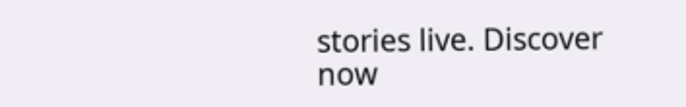stories live. Discover now